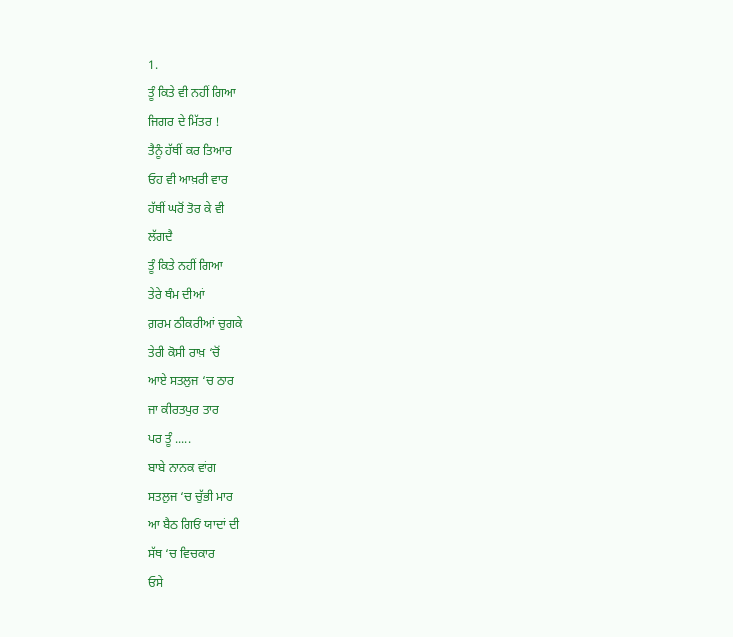1.
ਤੂੰ ਕਿਤੇ ਵੀ ਨਹੀਂ ਗਿਆ
ਜਿਗਰ ਦੇ ਮਿੱਤਰ !
ਤੈਨੂੰ ਹੱਥੀਂ ਕਰ ਤਿਆਰ
ਓਹ ਵੀ ਆਖ਼ਰੀ ਵਾਰ
ਹੱਥੀਂ ਘਰੋਂ ਤੋਰ ਕੇ ਵੀ
ਲੱਗਦੈ
ਤੂੰ ਕਿਤੇ ਨਹੀਂ ਗਿਆ
ਤੇਰੇ ਥੰਮ ਦੀਆਂ
ਗ਼ਰਮ ਠੀਕਰੀਆਂ ਚੁਗਕੇ
ਤੇਰੀ ਕੋਸੀ ਰਾਖ਼ ‘ਚੋਂ
ਆਏ ਸਤਲੁਜ ‘ਚ ਠਾਰ
ਜਾ ਕੀਰਤਪੁਰ ਤਾਰ
ਪਰ ਤੂੰ .....
ਬਾਬੇ ਨਾਨਕ ਵਾਂਗ
ਸਤਲੁਜ ‘ਚ ਚੁੱਭੀ ਮਾਰ
ਆ ਬੈਠ ਗਿਓਂ ਯਾਦਾਂ ਦੀ
ਸੱਥ ‘ਚ ਵਿਚਕਾਰ
ਓਸੇ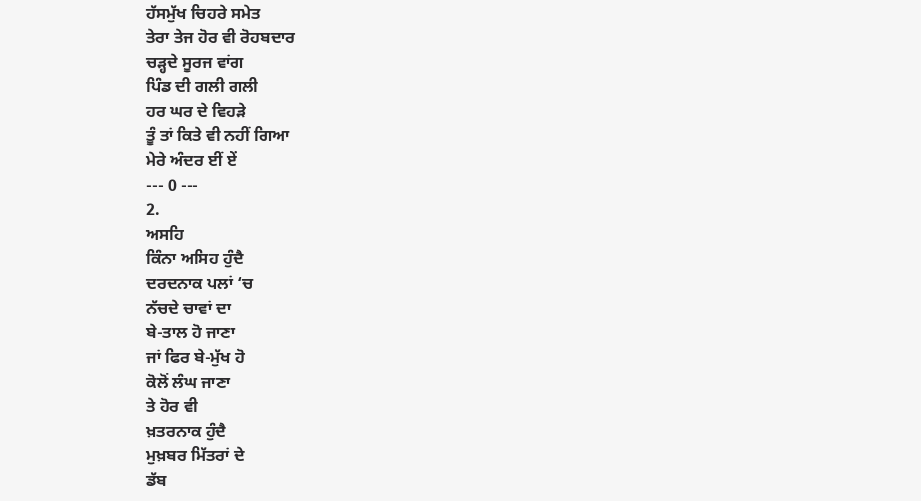ਹੱਸਮੁੱਖ ਚਿਹਰੇ ਸਮੇਤ
ਤੇਰਾ ਤੇਜ ਹੋਰ ਵੀ ਰੋਹਬਦਾਰ
ਚੜ੍ਹਦੇ ਸੂਰਜ ਵਾਂਗ
ਪਿੰਡ ਦੀ ਗਲੀ ਗਲੀ
ਹਰ ਘਰ ਦੇ ਵਿਹੜੇ
ਤੂੰ ਤਾਂ ਕਿਤੇ ਵੀ ਨਹੀਂ ਗਿਆ
ਮੇਰੇ ਅੰਦਰ ਈਂ ਏਂ
--- 0 ---
2.
ਅਸਹਿ
ਕਿੰਨਾ ਅਸਿਹ ਹੁੰਦੈ
ਦਰਦਨਾਕ ਪਲਾਂ ‘ਚ
ਨੱਚਦੇ ਚਾਵਾਂ ਦਾ
ਬੇ-ਤਾਲ ਹੋ ਜਾਣਾ
ਜਾਂ ਫਿਰ ਬੇ-ਮੁੱਖ ਹੋ
ਕੋਲੋਂ ਲੰਘ ਜਾਣਾ
ਤੇ ਹੋਰ ਵੀ
ਖ਼ਤਰਨਾਕ ਹੁੰਦੈ
ਮੁਖ਼ਬਰ ਮਿੱਤਰਾਂ ਦੇ
ਡੱਬ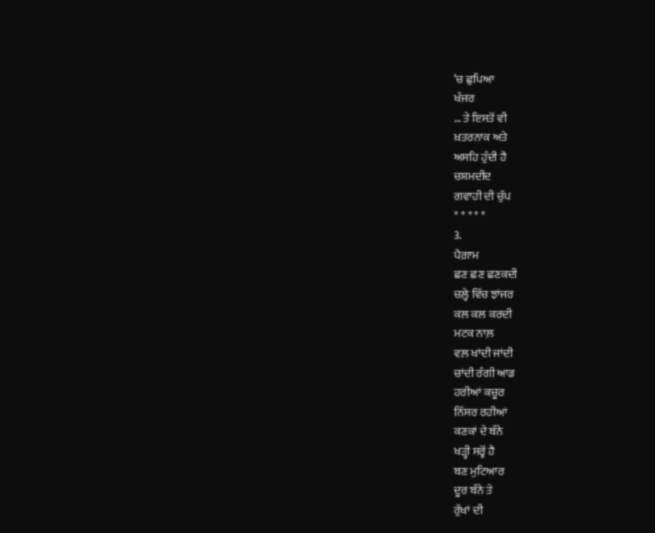‘ਚ ਛੁਪਿਆ
ਖੰਜਰ
… ਤੇ ਇਸਤੋਂ ਵੀ
ਖ਼ਤਰਨਾਕ ਅਤੇ
ਅਸਹਿ ਹੁੰਦੀ ਹੈ
ਚਸ਼ਮਦੀਦ
ਗਵਾਹੀ ਦੀ ਚੁੱਪ
* * * * *
3.
ਪੈਗ਼ਾਮ
ਛਣ ਛਣ ਛਣਕਦੀ
ਚਲ਼੍ਹੇ ਵਿੱਚ ਝਾਂਜਰ
ਕਲ ਕਲ ਕਰਦੀ
ਮਟਕ ਨਾਲ਼
ਵਲ਼ ਖਾਂਦੀ ਜਾਂਦੀ
ਚਾਂਦੀ ਰੰਗੀ ਆਡ
ਹਰੀਆਂ ਕਚੂਰ
ਨਿੱਸਰ ਰਹੀਆਂ
ਕਣਕਾਂ ਦੇ ਬੰਨੇ
ਖੜ੍ਹੀ ਸਰ੍ਹੋਂ ਹੈ
ਬਣ ਮੁਟਿਆਰ
ਦੂਰ ਬੰਨੇ ਤੇ
ਰੁੱਖਾਂ ਦੀ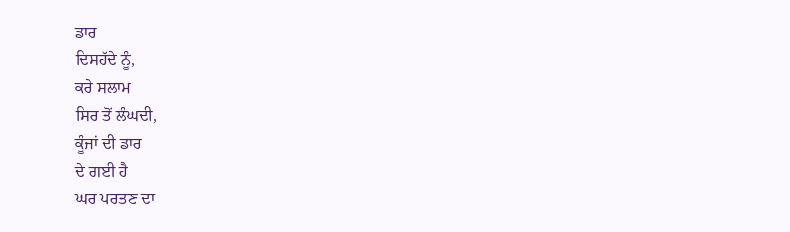ਡਾਰ
ਦਿਸਹੱਦੇ ਨੂੰ,
ਕਰੇ ਸਲਾਮ
ਸਿਰ ਤੋਂ ਲੰਘਦੀ,
ਕੂੰਜਾਂ ਦੀ ਡਾਰ
ਦੇ ਗਈ ਹੈ
ਘਰ ਪਰਤਣ ਦਾ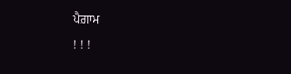ਪੈਗ਼ਾਮ
! ! !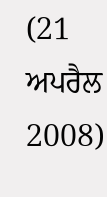(21 ਅਪਰੈਲ
2008)